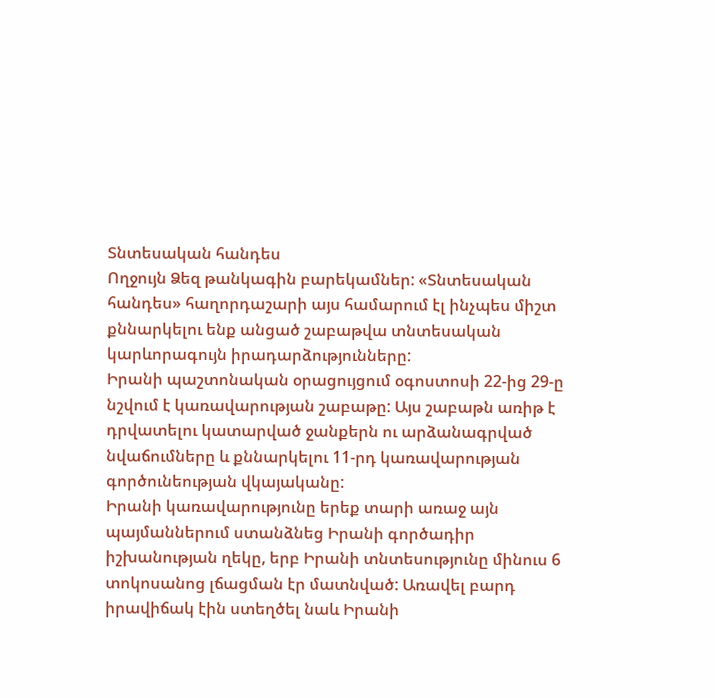Տնտեսական հանդես
Ողջույն Ձեզ թանկագին բարեկամներ: «Տնտեսական հանդես» հաղորդաշարի այս համարում էլ ինչպես միշտ քննարկելու ենք անցած շաբաթվա տնտեսական կարևորագույն իրադարձությունները:
Իրանի պաշտոնական օրացույցում օգոստոսի 22-ից 29-ը նշվում է կառավարության շաբաթը: Այս շաբաթն առիթ է դրվատելու կատարված ջանքերն ու արձանագրված նվաճումները և քննարկելու 11-րդ կառավարության գործունեության վկայականը:
Իրանի կառավարությունը երեք տարի առաջ այն պայմաններում ստանձնեց Իրանի գործադիր իշխանության ղեկը, երբ Իրանի տնտեսությունը մինուս 6 տոկոսանոց լճացման էր մատնված: Առավել բարդ իրավիճակ էին ստեղծել նաև Իրանի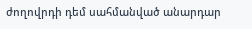ժողովրդի դեմ սահմանված անարդար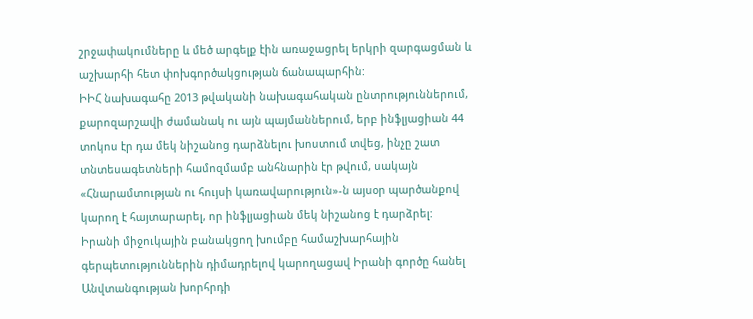շրջափակումները և մեծ արգելք էին առաջացրել երկրի զարգացման և աշխարհի հետ փոխգործակցության ճանապարհին:
ԻԻՀ նախագահը 2013 թվականի նախագահական ընտրություններում, քարոզարշավի ժամանակ ու այն պայմաններում, երբ ինֆլյացիան 44 տոկոս էր դա մեկ նիշանոց դարձնելու խոստում տվեց, ինչը շատ տնտեսագետների համոզմամբ անհնարին էր թվում, սակայն «Հնարամտության ու հույսի կառավարություն»-ն այսօր պարծանքով կարող է հայտարարել, որ ինֆլյացիան մեկ նիշանոց է դարձրել:
Իրանի միջուկային բանակցող խումբը համաշխարհային գերպետություններին դիմադրելով կարողացավ Իրանի գործը հանել Անվտանգության խորհրդի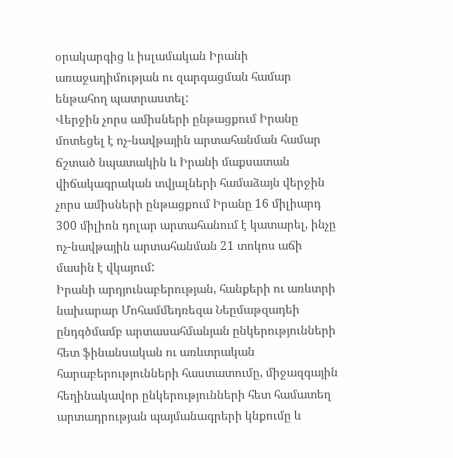օրակարգից և իսլամական Իրանի առաջադիմության ու զարգացման համար ենթահող պատրաստել:
Վերջին չորս ամիսների ընթացքում Իրանը մոտեցել է ոչ-նավթային արտահանման համար ճշտած նպատակին և Իրանի մաքսատան վիճակագրական տվյալների համաձայն վերջին չորս ամիսների ընթացքում Իրանը 16 միլիարդ 300 միլիոն դոլար արտահանում է կատարել, ինչը ոչ-նավթային արտահանման 21 տոկոս աճի մասին է վկայում:
Իրանի արդյունաբերության, հանքերի ու առևտրի նախարար Մոհամմեդռեզա Նեըմաթզադեի ընդգծմամբ արտասահմանյան ընկերությունների հետ ֆինանսական ու առևտրական հարաբերությունների հաստատումը, միջազգային հեղինակավոր ընկերությունների հետ համատեղ արտադրության պայմանագրերի կնքումը և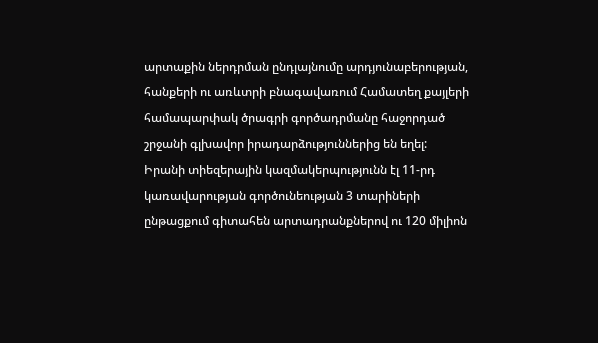արտաքին ներդրման ընդլայնումը արդյունաբերության, հանքերի ու առևտրի բնագավառում Համատեղ քայլերի համապարփակ ծրագրի գործադրմանը հաջորդած շրջանի գլխավոր իրադարձություններից են եղել:
Իրանի տիեզերային կազմակերպությունն էլ 11-րդ կառավարության գործունեության 3 տարիների ընթացքում գիտահեն արտադրանքներով ու 120 միլիոն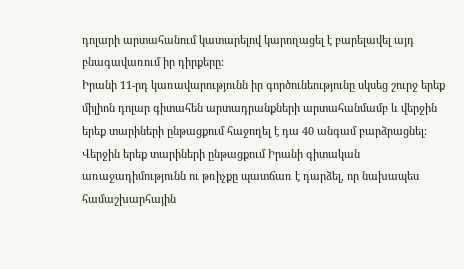դոլարի արտահանում կատարելով կարողացել է բարելավել այդ բնագավառում իր դիրքերը:
Իրանի 11-րդ կառավարությունն իր գործունեությունը սկսեց շուրջ երեք միլիոն դոլար գիտահեն արտադրանքների արտահանմամբ և վերջին երեք տարիների ընթացքում հաջողել է դա 40 անգամ բարձրացնել:
Վերջին երեք տարիների ընթացքում Իրանի գիտական առաջադիմությունն ու թռիչքը պատճառ է դարձել, որ նախապես համաշխարհային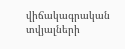վիճակագրական տվյալների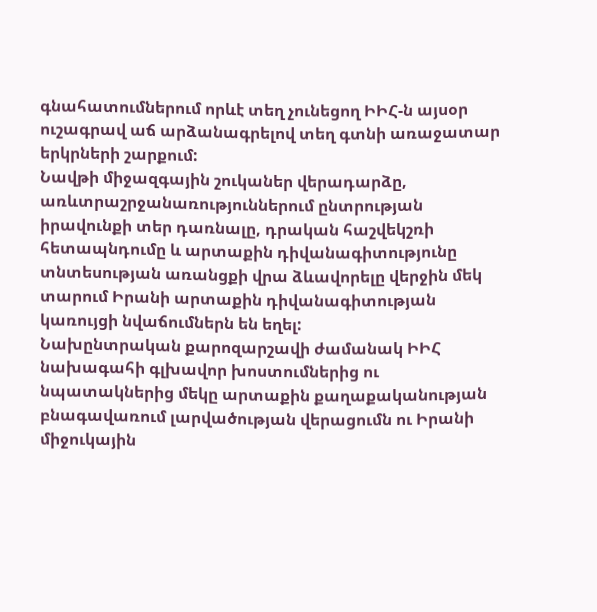գնահատումներում որևէ տեղ չունեցող ԻԻՀ-ն այսօր ուշագրավ աճ արձանագրելով տեղ գտնի առաջատար երկրների շարքում:
Նավթի միջազգային շուկաներ վերադարձը, առևտրաշրջանառություններում ընտրության իրավունքի տեր դառնալը, դրական հաշվեկշռի հետապնդումը և արտաքին դիվանագիտությունը տնտեսության առանցքի վրա ձևավորելը վերջին մեկ տարում Իրանի արտաքին դիվանագիտության կառույցի նվաճումներն են եղել:
Նախընտրական քարոզարշավի ժամանակ ԻԻՀ նախագահի գլխավոր խոստումներից ու նպատակներից մեկը արտաքին քաղաքականության բնագավառում լարվածության վերացումն ու Իրանի միջուկային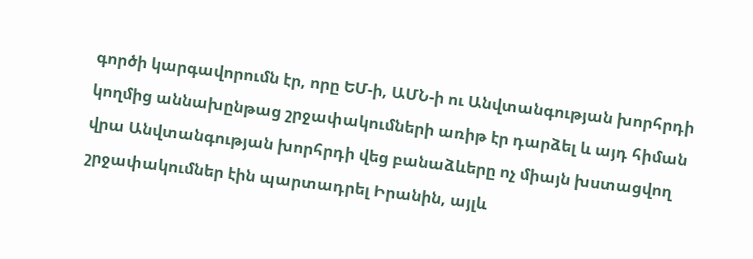գործի կարգավորումն էր, որը ԵՄ-ի, ԱՄՆ-ի ու Անվտանգության խորհրդի կողմից աննախընթաց շրջափակումների առիթ էր դարձել և այդ հիման վրա Անվտանգության խորհրդի վեց բանաձևերը ոչ միայն խստացվող շրջափակումներ էին պարտադրել Իրանին, այլև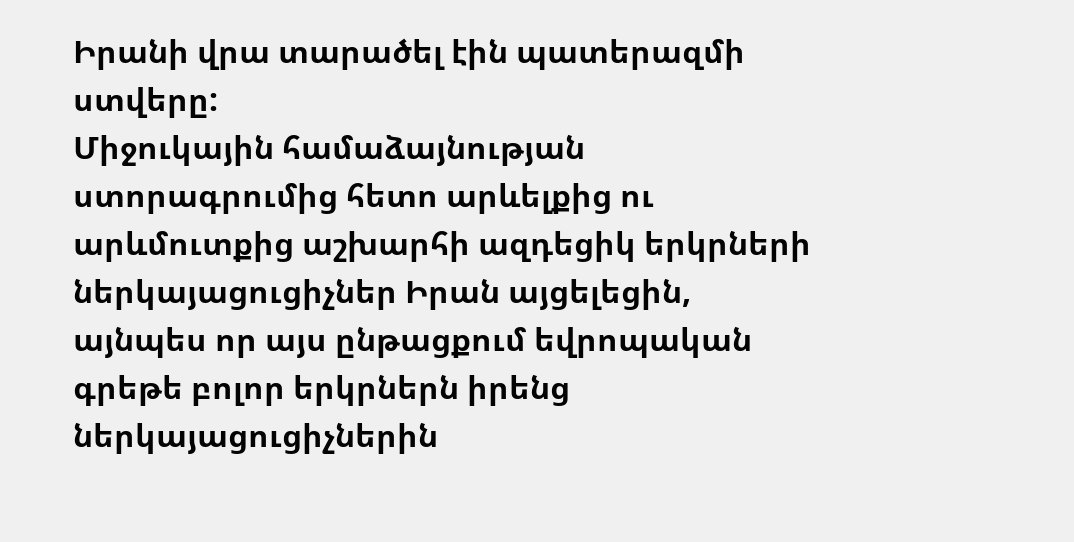Իրանի վրա տարածել էին պատերազմի ստվերը:
Միջուկային համաձայնության ստորագրումից հետո արևելքից ու արևմուտքից աշխարհի ազդեցիկ երկրների ներկայացուցիչներ Իրան այցելեցին, այնպես որ այս ընթացքում եվրոպական գրեթե բոլոր երկրներն իրենց ներկայացուցիչներին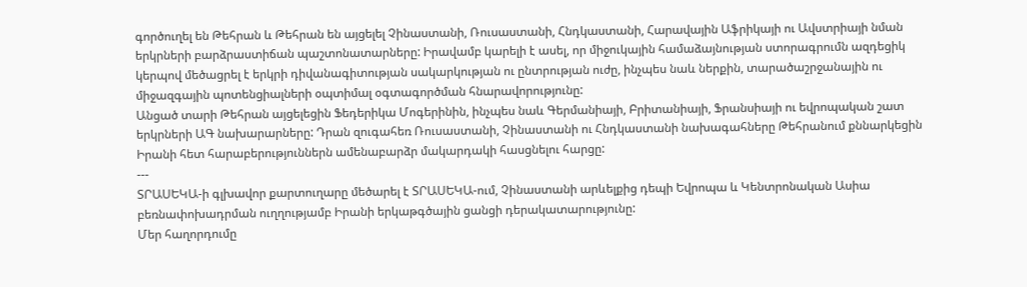գործուղել են Թեհրան և Թեհրան են այցելել Չինաստանի, Ռուսաստանի, Հնդկաստանի, Հարավային Աֆրիկայի ու Ավստրիայի նման երկրների բարձրաստիճան պաշտոնատարները: Իրավամբ կարելի է ասել, որ միջուկային համաձայնության ստորագրումն ազդեցիկ կերպով մեծացրել է երկրի դիվանագիտության սակարկության ու ընտրության ուժը, ինչպես նաև ներքին, տարածաշրջանային ու միջազգային պոտենցիալների օպտիմալ օգտագործման հնարավորությունը:
Անցած տարի Թեհրան այցելեցին Ֆեդերիկա Մոգերինին, ինչպես նաև Գերմանիայի, Բրիտանիայի, Ֆրանսիայի ու եվրոպական շատ երկրների ԱԳ նախարարները: Դրան զուգահեռ Ռուսաստանի, Չինաստանի ու Հնդկաստանի նախագահները Թեհրանում քննարկեցին Իրանի հետ հարաբերություններն ամենաբարձր մակարդակի հասցնելու հարցը:
---
ՏՐԱՍԵԿԱ-ի գլխավոր քարտուղարը մեծարել է ՏՐԱՍԵԿԱ-ում, Չինաստանի արևելքից դեպի Եվրոպա և Կենտրոնական Ասիա բեռնափոխադրման ուղղությամբ Իրանի երկաթգծային ցանցի դերակատարությունը:
Մեր հաղորդումը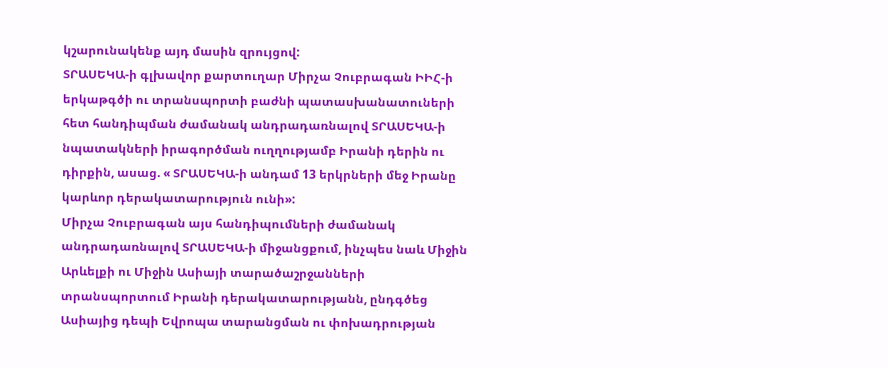կշարունակենք այդ մասին զրույցով:
ՏՐԱՍԵԿԱ-ի գլխավոր քարտուղար Միրչա Չուբրագան ԻԻՀ-ի երկաթգծի ու տրանսպորտի բաժնի պատասխանատուների հետ հանդիպման ժամանակ անդրադառնալով ՏՐԱՍԵԿԱ-ի նպատակների իրագործման ուղղությամբ Իրանի դերին ու դիրքին, ասաց. « ՏՐԱՍԵԿԱ-ի անդամ 13 երկրների մեջ Իրանը կարևոր դերակատարություն ունի»:
Միրչա Չուբրագան այս հանդիպումների ժամանակ անդրադառնալով ՏՐԱՍԵԿԱ-ի միջանցքում, ինչպես նաև Միջին Արևելքի ու Միջին Ասիայի տարածաշրջանների տրանսպորտում Իրանի դերակատարությանն, ընդգծեց Ասիայից դեպի Եվրոպա տարանցման ու փոխադրության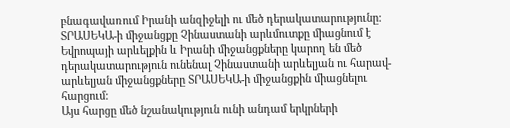բնագավառում Իրանի անզիջելի ու մեծ դերակատարությունը:
ՏՐԱՍԵԿԱ-ի միջանցքը Չինաստանի արևմուտքը միացնում է Եվրոպայի արևելքին և Իրանի միջանցքները կարող են մեծ դերակատարություն ունենալ Չինաստանի արևելյան ու հարավ-արևելյան միջանցքները ՏՐԱՍԵԿԱ-ի միջանցքին միացնելու հարցում:
Այս հարցը մեծ նշանակություն ունի անդամ երկրների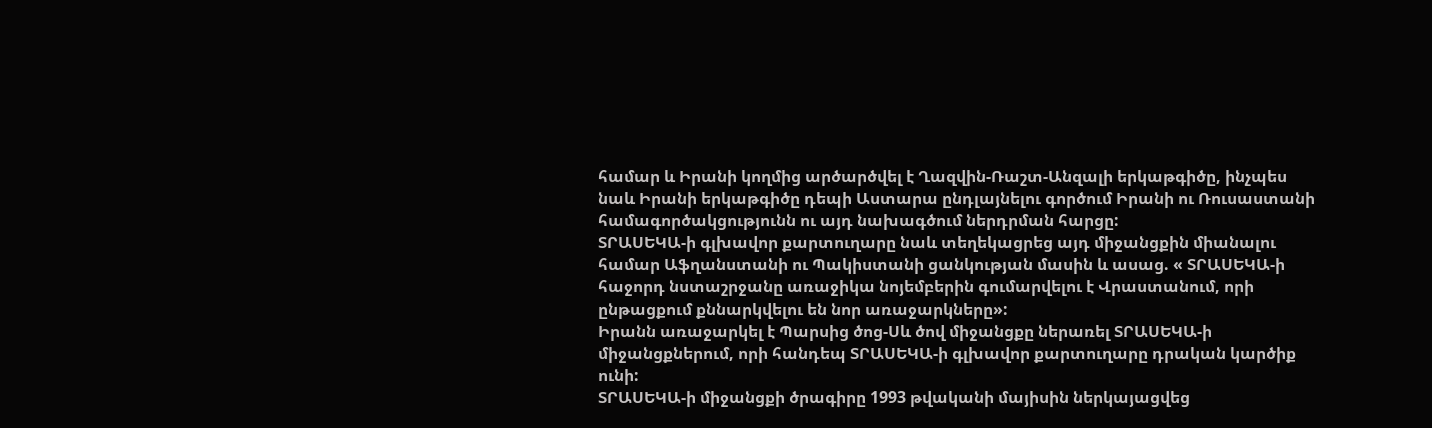համար և Իրանի կողմից արծարծվել է Ղազվին-Ռաշտ-Անզալի երկաթգիծը, ինչպես նաև Իրանի երկաթգիծը դեպի Աստարա ընդլայնելու գործում Իրանի ու Ռուսաստանի համագործակցությունն ու այդ նախագծում ներդրման հարցը:
ՏՐԱՍԵԿԱ-ի գլխավոր քարտուղարը նաև տեղեկացրեց այդ միջանցքին միանալու համար Աֆղանստանի ու Պակիստանի ցանկության մասին և ասաց. « ՏՐԱՍԵԿԱ-ի հաջորդ նստաշրջանը առաջիկա նոյեմբերին գումարվելու է Վրաստանում, որի ընթացքում քննարկվելու են նոր առաջարկները»:
Իրանն առաջարկել է Պարսից ծոց-Սև ծով միջանցքը ներառել ՏՐԱՍԵԿԱ-ի միջանցքներում, որի հանդեպ ՏՐԱՍԵԿԱ-ի գլխավոր քարտուղարը դրական կարծիք ունի:
ՏՐԱՍԵԿԱ-ի միջանցքի ծրագիրը 1993 թվականի մայիսին ներկայացվեց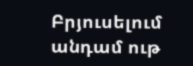Բրյուսելում անդամ ութ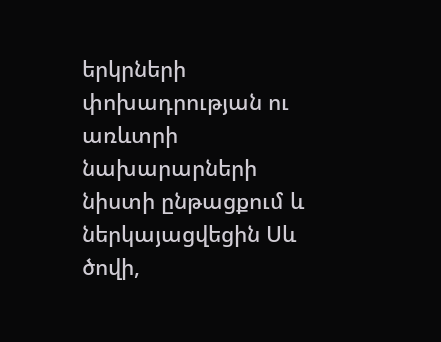երկրների փոխադրության ու առևտրի նախարարների նիստի ընթացքում և ներկայացվեցին Սև ծովի,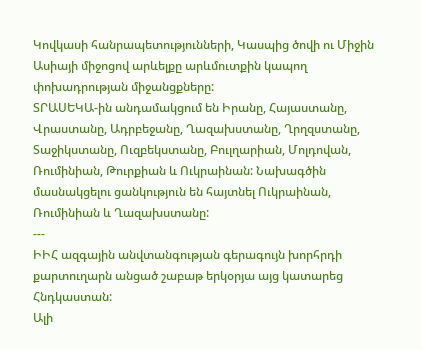Կովկասի հանրապետությունների, Կասպից ծովի ու Միջին Ասիայի միջոցով արևելքը արևմուտքին կապող փոխադրության միջանցքները:
ՏՐԱՍԵԿԱ-ին անդամակցում են Իրանը, Հայաստանը, Վրաստանը, Ադրբեջանը, Ղազախստանը, Ղրղզստանը, Տաջիկստանը, Ուզբեկստանը, Բուլղարիան, Մոլդովան, Ռումինիան, Թուրքիան և Ուկրաինան: Նախագծին մասնակցելու ցանկություն են հայտնել Ուկրաինան, Ռումինիան և Ղազախստանը:
---
ԻԻՀ ազգային անվտանգության գերագույն խորհրդի քարտուղարն անցած շաբաթ երկօրյա այց կատարեց Հնդկաստան:
Ալի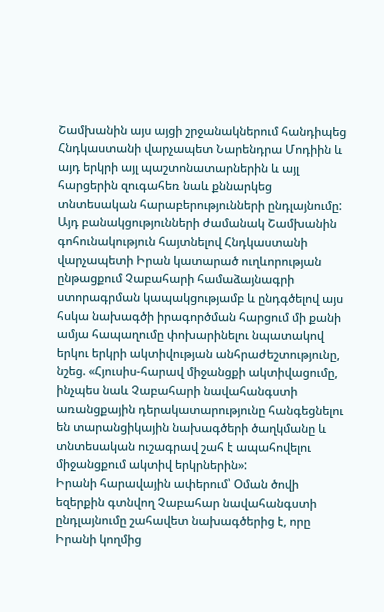Շամխանին այս այցի շրջանակներում հանդիպեց Հնդկաստանի վարչապետ Նարենդրա Մոդիին և այդ երկրի այլ պաշտոնատարներին և այլ հարցերին զուգահեռ նաև քննարկեց տնտեսական հարաբերությունների ընդլայնումը:
Այդ բանակցությունների ժամանակ Շամխանին գոհունակություն հայտնելով Հնդկաստանի վարչապետի Իրան կատարած ուղևորության ընթացքում Չաբահարի համաձայնագրի ստորագրման կապակցությամբ և ընդգծելով այս հսկա նախագծի իրագործման հարցում մի քանի ամյա հապաղումը փոխարինելու նպատակով երկու երկրի ակտիվության անհրաժեշտությունը, նշեց. «Հյուսիս-հարավ միջանցքի ակտիվացումը, ինչպես նաև Չաբահարի նավահանգստի առանցքային դերակատարությունը հանգեցնելու են տարանցիկային նախագծերի ծաղկմանը և տնտեսական ուշագրավ շահ է ապահովելու միջանցքում ակտիվ երկրներին»:
Իրանի հարավային ափերում՝ Օման ծովի եզերքին գտնվող Չաբահար նավահանգստի ընդլայնումը շահավետ նախագծերից է, որը Իրանի կողմից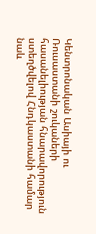Կենտրոնական Ասիայի ու Ռուսաստանի շուկաների հասանելիության հնարավորություն ստեղծվելով Հնդկաստանի համար նաև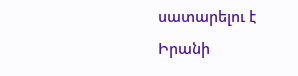սատարելու է Իրանի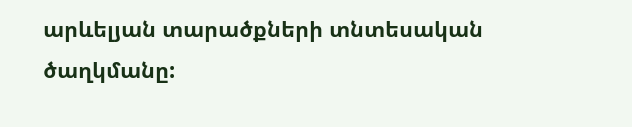արևելյան տարածքների տնտեսական ծաղկմանը: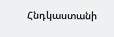Հնդկաստանի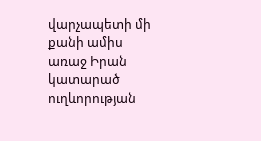վարչապետի մի քանի ամիս առաջ Իրան կատարած ուղևորության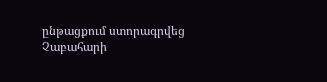ընթացքում ստորագրվեց Չաբահարի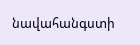նավահանգստի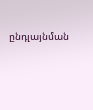ընդլայնման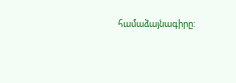համաձայնագիրը: